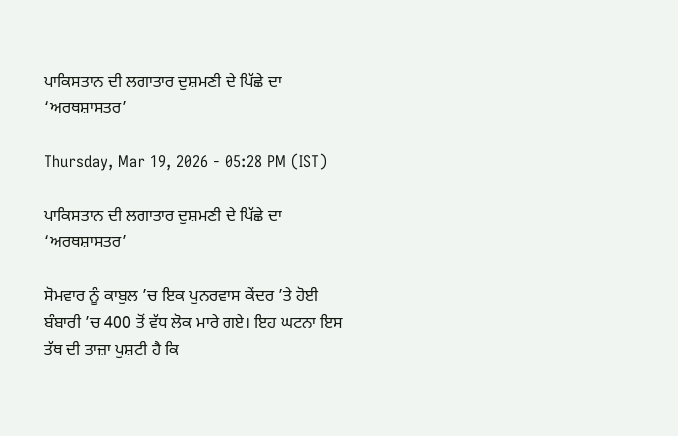ਪਾਕਿਸਤਾਨ ਦੀ ਲਗਾਤਾਰ ਦੁਸ਼ਮਣੀ ਦੇ ਪਿੱਛੇ ਦਾ ‘ਅਰਥਸ਼ਾਸਤਰ’

Thursday, Mar 19, 2026 - 05:28 PM (IST)

ਪਾਕਿਸਤਾਨ ਦੀ ਲਗਾਤਾਰ ਦੁਸ਼ਮਣੀ ਦੇ ਪਿੱਛੇ ਦਾ ‘ਅਰਥਸ਼ਾਸਤਰ’

ਸੋਮਵਾਰ ਨੂੰ ਕਾਬੁਲ ’ਚ ਇਕ ਪੁਨਰਵਾਸ ਕੇਂਦਰ ’ਤੇ ਹੋਈ ਬੰਬਾਰੀ ’ਚ 400 ਤੋਂ ਵੱਧ ਲੋਕ ਮਾਰੇ ਗਏ। ਇਹ ਘਟਨਾ ਇਸ ਤੱਥ ਦੀ ਤਾਜ਼ਾ ਪੁਸ਼ਟੀ ਹੈ ਕਿ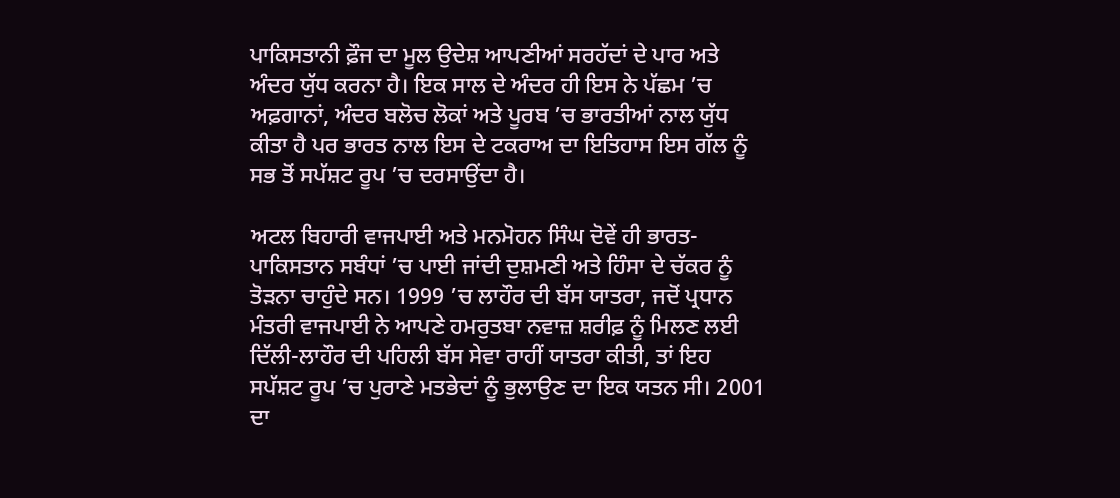ਪਾਕਿਸਤਾਨੀ ਫ਼ੌਜ ਦਾ ਮੂਲ ਉਦੇਸ਼ ਆਪਣੀਆਂ ਸਰਹੱਦਾਂ ਦੇ ਪਾਰ ਅਤੇ ਅੰਦਰ ਯੁੱਧ ਕਰਨਾ ਹੈ। ਇਕ ਸਾਲ ਦੇ ਅੰਦਰ ਹੀ ਇਸ ਨੇ ਪੱਛਮ ’ਚ ਅਫ਼ਗਾਨਾਂ, ਅੰਦਰ ਬਲੋਚ ਲੋਕਾਂ ਅਤੇ ਪੂਰਬ ’ਚ ਭਾਰਤੀਆਂ ਨਾਲ ਯੁੱਧ ਕੀਤਾ ਹੈ ਪਰ ਭਾਰਤ ਨਾਲ ਇਸ ਦੇ ਟਕਰਾਅ ਦਾ ਇਤਿਹਾਸ ਇਸ ਗੱਲ ਨੂੰ ਸਭ ਤੋਂ ਸਪੱਸ਼ਟ ਰੂਪ ’ਚ ਦਰਸਾਉਂਦਾ ਹੈ।

ਅਟਲ ਬਿਹਾਰੀ ਵਾਜਪਾਈ ਅਤੇ ਮਨਮੋਹਨ ਸਿੰਘ ਦੋਵੇਂ ਹੀ ਭਾਰਤ-ਪਾਕਿਸਤਾਨ ਸਬੰਧਾਂ ’ਚ ਪਾਈ ਜਾਂਦੀ ਦੁਸ਼ਮਣੀ ਅਤੇ ਹਿੰਸਾ ਦੇ ਚੱਕਰ ਨੂੰ ਤੋੜਨਾ ਚਾਹੁੰਦੇ ਸਨ। 1999 ’ਚ ਲਾਹੌਰ ਦੀ ਬੱਸ ਯਾਤਰਾ, ਜਦੋਂ ਪ੍ਰਧਾਨ ਮੰਤਰੀ ਵਾਜਪਾਈ ਨੇ ਆਪਣੇ ਹਮਰੁਤਬਾ ਨਵਾਜ਼ ਸ਼ਰੀਫ਼ ਨੂੰ ਮਿਲਣ ਲਈ ਦਿੱਲੀ-ਲਾਹੌਰ ਦੀ ਪਹਿਲੀ ਬੱਸ ਸੇਵਾ ਰਾਹੀਂ ਯਾਤਰਾ ਕੀਤੀ, ਤਾਂ ਇਹ ਸਪੱਸ਼ਟ ਰੂਪ ’ਚ ਪੁਰਾਣੇ ਮਤਭੇਦਾਂ ਨੂੰ ਭੁਲਾਉਣ ਦਾ ਇਕ ਯਤਨ ਸੀ। 2001 ਦਾ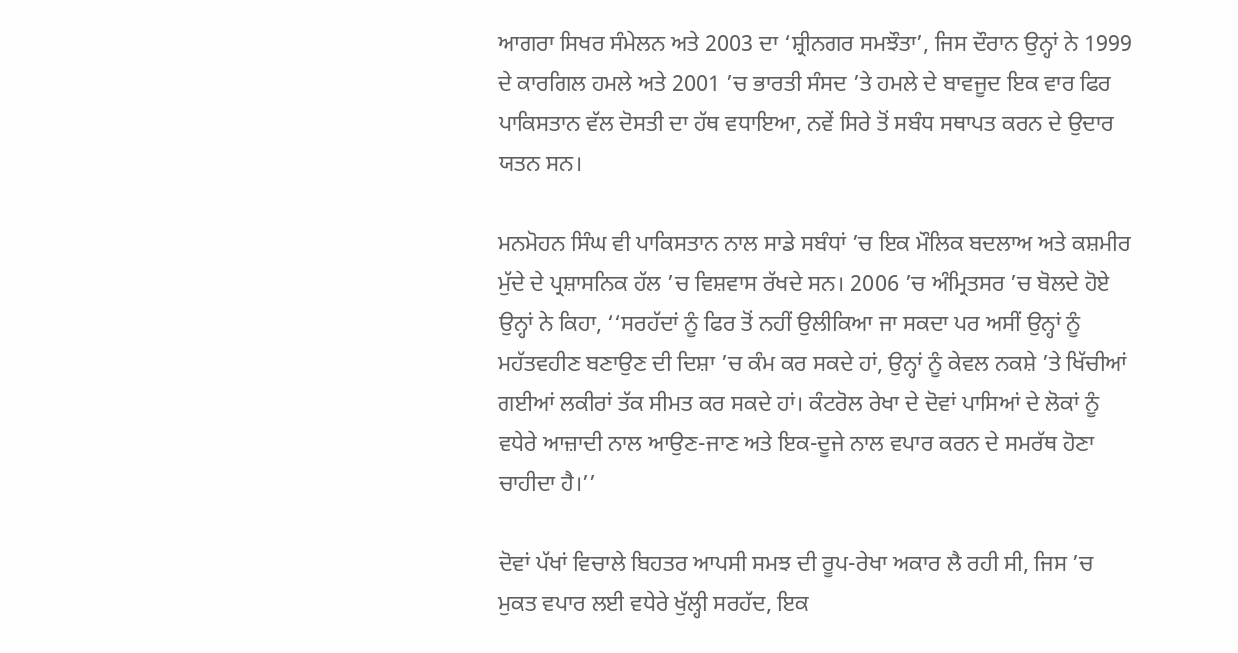ਆਗਰਾ ਸਿਖਰ ਸੰਮੇਲਨ ਅਤੇ 2003 ਦਾ ‘ਸ਼੍ਰੀਨਗਰ ਸਮਝੌਤਾ’, ਜਿਸ ਦੌਰਾਨ ਉਨ੍ਹਾਂ ਨੇ 1999 ਦੇ ਕਾਰਗਿਲ ਹਮਲੇ ਅਤੇ 2001 ’ਚ ਭਾਰਤੀ ਸੰਸਦ ’ਤੇ ਹਮਲੇ ਦੇ ਬਾਵਜੂਦ ਇਕ ਵਾਰ ਫਿਰ ਪਾਕਿਸਤਾਨ ਵੱਲ ਦੋਸਤੀ ਦਾ ਹੱਥ ਵਧਾਇਆ, ਨਵੇਂ ਸਿਰੇ ਤੋਂ ਸਬੰਧ ਸਥਾਪਤ ਕਰਨ ਦੇ ਉਦਾਰ ਯਤਨ ਸਨ।

ਮਨਮੋਹਨ ਸਿੰਘ ਵੀ ਪਾਕਿਸਤਾਨ ਨਾਲ ਸਾਡੇ ਸਬੰਧਾਂ ’ਚ ਇਕ ਮੌਲਿਕ ਬਦਲਾਅ ਅਤੇ ਕਸ਼ਮੀਰ ਮੁੱਦੇ ਦੇ ਪ੍ਰਸ਼ਾਸਨਿਕ ਹੱਲ ’ਚ ਵਿਸ਼ਵਾਸ ਰੱਖਦੇ ਸਨ। 2006 ’ਚ ਅੰਮ੍ਰਿਤਸਰ ’ਚ ਬੋਲਦੇ ਹੋਏ ਉਨ੍ਹਾਂ ਨੇ ਕਿਹਾ, ‘‘ਸਰਹੱਦਾਂ ਨੂੰ ਫਿਰ ਤੋਂ ਨਹੀਂ ਉਲੀਕਿਆ ਜਾ ਸਕਦਾ ਪਰ ਅਸੀਂ ਉਨ੍ਹਾਂ ਨੂੰ ਮਹੱਤਵਹੀਣ ਬਣਾਉਣ ਦੀ ਦਿਸ਼ਾ ’ਚ ਕੰਮ ਕਰ ਸਕਦੇ ਹਾਂ, ਉਨ੍ਹਾਂ ਨੂੰ ਕੇਵਲ ਨਕਸ਼ੇ ’ਤੇ ਖਿੱਚੀਆਂ ਗਈਆਂ ਲਕੀਰਾਂ ਤੱਕ ਸੀਮਤ ਕਰ ਸਕਦੇ ਹਾਂ। ਕੰਟਰੋਲ ਰੇਖਾ ਦੇ ਦੋਵਾਂ ਪਾਸਿਆਂ ਦੇ ਲੋਕਾਂ ਨੂੰ ਵਧੇਰੇ ਆਜ਼ਾਦੀ ਨਾਲ ਆਉਣ-ਜਾਣ ਅਤੇ ਇਕ-ਦੂਜੇ ਨਾਲ ਵਪਾਰ ਕਰਨ ਦੇ ਸਮਰੱਥ ਹੋਣਾ ਚਾਹੀਦਾ ਹੈ।’’

ਦੋਵਾਂ ਪੱਖਾਂ ਵਿਚਾਲੇ ਬਿਹਤਰ ਆਪਸੀ ਸਮਝ ਦੀ ਰੂਪ-ਰੇਖਾ ਅਕਾਰ ਲੈ ਰਹੀ ਸੀ, ਜਿਸ ’ਚ ਮੁਕਤ ਵਪਾਰ ਲਈ ਵਧੇਰੇ ਖੁੱਲ੍ਹੀ ਸਰਹੱਦ, ਇਕ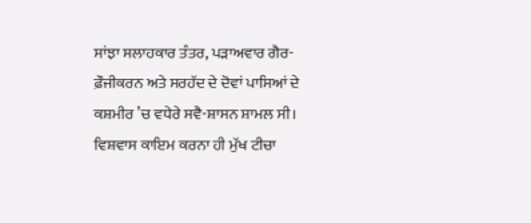ਸਾਂਝਾ ਸਲਾਹਕਾਰ ਤੰਤਰ, ਪੜਾਅਵਾਰ ਗੈਰ-ਫ਼ੌਜੀਕਰਨ ਅਤੇ ਸਰਹੱਦ ਦੇ ਦੋਵਾਂ ਪਾਸਿਆਂ ਦੇ ਕਸ਼ਮੀਰ ’ਚ ਵਧੇਰੇ ਸਵੈ-ਸ਼ਾਸਨ ਸ਼ਾਮਲ ਸੀ। ਵਿਸ਼ਵਾਸ ਕਾਇਮ ਕਰਨਾ ਹੀ ਮੁੱਖ ਟੀਚਾ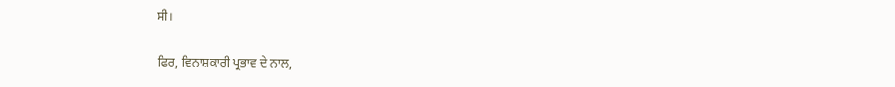ਸੀ।

ਫਿਰ, ਵਿਨਾਸ਼ਕਾਰੀ ਪ੍ਰਭਾਵ ਦੇ ਨਾਲ,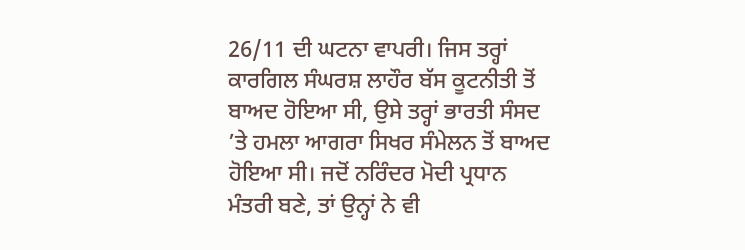26/11 ਦੀ ਘਟਨਾ ਵਾਪਰੀ। ਜਿਸ ਤਰ੍ਹਾਂ ਕਾਰਗਿਲ ਸੰਘਰਸ਼ ਲਾਹੌਰ ਬੱਸ ਕੂਟਨੀਤੀ ਤੋਂ ਬਾਅਦ ਹੋਇਆ ਸੀ, ਉਸੇ ਤਰ੍ਹਾਂ ਭਾਰਤੀ ਸੰਸਦ ’ਤੇ ਹਮਲਾ ਆਗਰਾ ਸਿਖਰ ਸੰਮੇਲਨ ਤੋਂ ਬਾਅਦ ਹੋਇਆ ਸੀ। ਜਦੋਂ ਨਰਿੰਦਰ ਮੋਦੀ ਪ੍ਰਧਾਨ ਮੰਤਰੀ ਬਣੇ, ਤਾਂ ਉਨ੍ਹਾਂ ਨੇ ਵੀ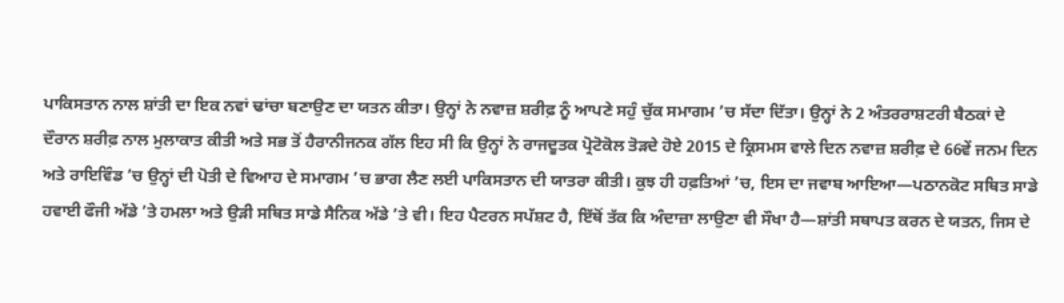ਪਾਕਿਸਤਾਨ ਨਾਲ ਸ਼ਾਂਤੀ ਦਾ ਇਕ ਨਵਾਂ ਢਾਂਚਾ ਬਣਾਉਣ ਦਾ ਯਤਨ ਕੀਤਾ। ਉਨ੍ਹਾਂ ਨੇ ਨਵਾਜ਼ ਸ਼ਰੀਫ਼ ਨੂੰ ਆਪਣੇ ਸਹੁੰ ਚੁੱਕ ਸਮਾਗਮ ’ਚ ਸੱਦਾ ਦਿੱਤਾ। ਉਨ੍ਹਾਂ ਨੇ 2 ਅੰਤਰਰਾਸ਼ਟਰੀ ਬੈਠਕਾਂ ਦੇ ਦੌਰਾਨ ਸ਼ਰੀਫ਼ ਨਾਲ ਮੁਲਾਕਾਤ ਕੀਤੀ ਅਤੇ ਸਭ ਤੋਂ ਹੈਰਾਨੀਜਨਕ ਗੱਲ ਇਹ ਸੀ ਕਿ ਉਨ੍ਹਾਂ ਨੇ ਰਾਜਦੂਤਕ ਪ੍ਰੋਟੋਕੋਲ ਤੋੜਦੇ ਹੋਏ 2015 ਦੇ ਕ੍ਰਿਸਮਸ ਵਾਲੇ ਦਿਨ ਨਵਾਜ਼ ਸ਼ਰੀਫ਼ ਦੇ 66ਵੇਂ ਜਨਮ ਦਿਨ ਅਤੇ ਰਾਇਵਿੰਡ ’ਚ ਉਨ੍ਹਾਂ ਦੀ ਪੋਤੀ ਦੇ ਵਿਆਹ ਦੇ ਸਮਾਗਮ ’ਚ ਭਾਗ ਲੈਣ ਲਈ ਪਾਕਿਸਤਾਨ ਦੀ ਯਾਤਰਾ ਕੀਤੀ। ਕੁਝ ਹੀ ਹਫ਼ਤਿਆਂ ’ਚ, ਇਸ ਦਾ ਜਵਾਬ ਆਇਆ—ਪਠਾਨਕੋਟ ਸਥਿਤ ਸਾਡੇ ਹਵਾਈ ਫੌਜੀ ਅੱਡੇ ’ਤੇ ਹਮਲਾ ਅਤੇ ਉੜੀ ਸਥਿਤ ਸਾਡੇ ਸੈਨਿਕ ਅੱਡੇ ’ਤੇ ਵੀ। ਇਹ ਪੈਟਰਨ ਸਪੱਸ਼ਟ ਹੈ, ਇੱਥੋਂ ਤੱਕ ਕਿ ਅੰਦਾਜ਼ਾ ਲਾਉਣਾ ਵੀ ਸੌਖਾ ਹੈ—ਸ਼ਾਂਤੀ ਸਥਾਪਤ ਕਰਨ ਦੇ ਯਤਨ, ਜਿਸ ਦੇ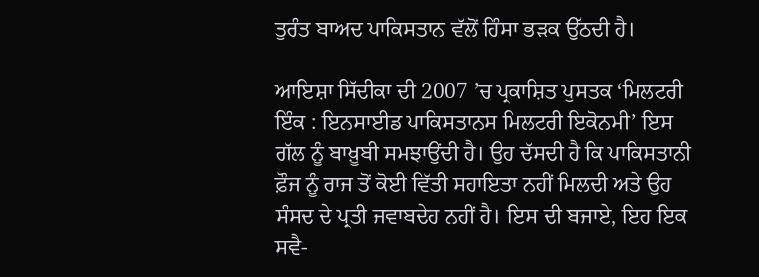ਤੁਰੰਤ ਬਾਅਦ ਪਾਕਿਸਤਾਨ ਵੱਲੋਂ ਹਿੰਸਾ ਭੜਕ ਉੱਠਦੀ ਹੈ।

ਆਇਸ਼ਾ ਸਿੱਦੀਕਾ ਦੀ 2007 ’ਚ ਪ੍ਰਕਾਸ਼ਿਤ ਪੁਸਤਕ ‘ਮਿਲਟਰੀ ਇੰਕ : ਇਨਸਾਈਡ ਪਾਕਿਸਤਾਨਸ ਮਿਲਟਰੀ ਇਕੋਨਮੀ’ ਇਸ ਗੱਲ ਨੂੰ ਬਾਖ਼ੂਬੀ ਸਮਝਾਉਂਦੀ ਹੈ। ਉਹ ਦੱਸਦੀ ਹੈ ਕਿ ਪਾਕਿਸਤਾਨੀ ਫ਼ੌਜ ਨੂੰ ਰਾਜ ਤੋਂ ਕੋਈ ਵਿੱਤੀ ਸਹਾਇਤਾ ਨਹੀਂ ਮਿਲਦੀ ਅਤੇ ਉਹ ਸੰਸਦ ਦੇ ਪ੍ਰਤੀ ਜਵਾਬਦੇਹ ਨਹੀਂ ਹੈ। ਇਸ ਦੀ ਬਜਾਏ, ਇਹ ਇਕ ਸਵੈ-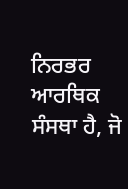ਨਿਰਭਰ ਆਰਥਿਕ ਸੰਸਥਾ ਹੈ, ਜੋ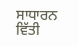ਸਾਧਾਰਨ ਵਿੱਤੀ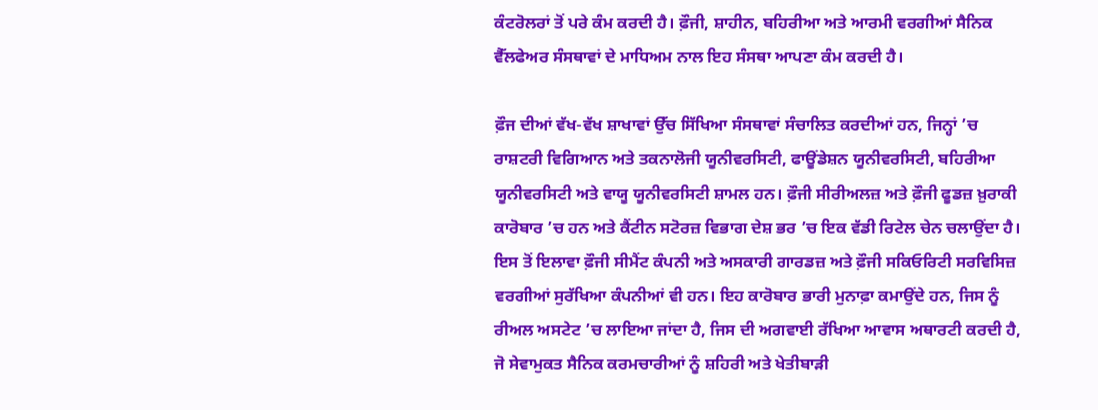ਕੰਟਰੋਲਰਾਂ ਤੋਂ ਪਰੇ ਕੰਮ ਕਰਦੀ ਹੈ। ਫ਼ੌਜੀ, ਸ਼ਾਹੀਨ, ਬਹਿਰੀਆ ਅਤੇ ਆਰਮੀ ਵਰਗੀਆਂ ਸੈਨਿਕ ਵੈੱਲਫੇਅਰ ਸੰਸਥਾਵਾਂ ਦੇ ਮਾਧਿਅਮ ਨਾਲ ਇਹ ਸੰਸਥਾ ਆਪਣਾ ਕੰਮ ਕਰਦੀ ਹੈ।

ਫ਼ੌਜ ਦੀਆਂ ਵੱਖ-ਵੱਖ ਸ਼ਾਖਾਵਾਂ ਉੱਚ ਸਿੱਖਿਆ ਸੰਸਥਾਵਾਂ ਸੰਚਾਲਿਤ ਕਰਦੀਆਂ ਹਨ, ਜਿਨ੍ਹਾਂ ’ਚ ਰਾਸ਼ਟਰੀ ਵਿਗਿਆਨ ਅਤੇ ਤਕਨਾਲੋਜੀ ਯੂਨੀਵਰਸਿਟੀ, ਫਾਊਂਡੇਸ਼ਨ ਯੂਨੀਵਰਸਿਟੀ, ਬਹਿਰੀਆ ਯੂਨੀਵਰਸਿਟੀ ਅਤੇ ਵਾਯੂ ਯੂਨੀਵਰਸਿਟੀ ਸ਼ਾਮਲ ਹਨ। ਫ਼ੌਜੀ ਸੀਰੀਅਲਜ਼ ਅਤੇ ਫ਼ੌਜੀ ਫੂਡਜ਼ ਖ਼ੁਰਾਕੀ ਕਾਰੋਬਾਰ ’ਚ ਹਨ ਅਤੇ ਕੈਂਟੀਨ ਸਟੋਰਜ਼ ਵਿਭਾਗ ਦੇਸ਼ ਭਰ ’ਚ ਇਕ ਵੱਡੀ ਰਿਟੇਲ ਚੇਨ ਚਲਾਉਂਦਾ ਹੈ। ਇਸ ਤੋਂ ਇਲਾਵਾ ਫ਼ੌਜੀ ਸੀਮੈਂਟ ਕੰਪਨੀ ਅਤੇ ਅਸਕਾਰੀ ਗਾਰਡਜ਼ ਅਤੇ ਫ਼ੌਜੀ ਸਕਿਓਰਿਟੀ ਸਰਵਿਸਿਜ਼ ਵਰਗੀਆਂ ਸੁਰੱਖਿਆ ਕੰਪਨੀਆਂ ਵੀ ਹਨ। ਇਹ ਕਾਰੋਬਾਰ ਭਾਰੀ ਮੁਨਾਫ਼ਾ ਕਮਾਉਂਦੇ ਹਨ, ਜਿਸ ਨੂੰ ਰੀਅਲ ਅਸਟੇਟ ’ਚ ਲਾਇਆ ਜਾਂਦਾ ਹੈ, ਜਿਸ ਦੀ ਅਗਵਾਈ ਰੱਖਿਆ ਆਵਾਸ ਅਥਾਰਟੀ ਕਰਦੀ ਹੈ, ਜੋ ਸੇਵਾਮੁਕਤ ਸੈਨਿਕ ਕਰਮਚਾਰੀਆਂ ਨੂੰ ਸ਼ਹਿਰੀ ਅਤੇ ਖੇਤੀਬਾੜੀ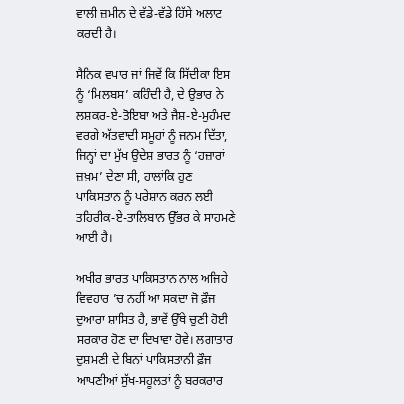ਵਾਲੀ ਜ਼ਮੀਨ ਦੇ ਵੱਡੇ-ਵੱਡੇ ਹਿੱਸੇ ਅਲਾਟ ਕਰਦੀ ਹੈ।

ਸੈਨਿਕ ਵਪਾਰ ਜਾਂ ਜਿਵੇਂ ਕਿ ਸਿੱਦੀਕਾ ਇਸ ਨੂੰ ‘ਮਿਲਬਸ’ ਕਹਿੰਦੀ ਹੈ, ਦੇ ਉਭਾਰ ਨੇ ਲਸ਼ਕਰ-ਏ-ਤੋਇਬਾ ਅਤੇ ਜੈਸ਼-ਏ-ਮੁਹੰਮਦ ਵਰਗੇ ਅੱਤਵਾਦੀ ਸਮੂਹਾਂ ਨੂੰ ਜਨਮ ਦਿੱਤਾ, ਜਿਨ੍ਹਾਂ ਦਾ ਮੁੱਖ ਉਦੇਸ਼ ਭਾਰਤ ਨੂੰ ‘ਹਜ਼ਾਰਾਂ ਜ਼ਖ਼ਮ’ ਦੇਣਾ ਸੀ, ਹਾਲਾਂਕਿ ਹੁਣ ਪਾਕਿਸਤਾਨ ਨੂੰ ਪਰੇਸ਼ਾਨ ਕਰਨ ਲਈ ਤਹਿਰੀਕ-ਏ-ਤਾਲਿਬਾਨ ਉੱਭਰ ਕੇ ਸਾਹਮਣੇ ਆਈ ਹੈ।

ਅਖੀਰ ਭਾਰਤ ਪਾਕਿਸਤਾਨ ਨਾਲ ਅਜਿਹੇ ਵਿਵਹਾਰ ’ਚ ਨਹੀਂ ਆ ਸਕਦਾ ਜੋ ਫ਼ੌਜ ਦੁਆਰਾ ਸ਼ਾਸਿਤ ਹੈ, ਭਾਵੇਂ ਉੱਥੇ ਚੁਣੀ ਹੋਈ ਸਰਕਾਰ ਹੋਣ ਦਾ ਦਿਖਾਵਾ ਹੋਵੇ। ਲਗਾਤਾਰ ਦੁਸ਼ਮਣੀ ਦੇ ਬਿਨਾਂ ਪਾਕਿਸਤਾਨੀ ਫ਼ੌਜ ਆਪਣੀਆਂ ਸੁੱਖ-ਸਹੂਲਤਾਂ ਨੂੰ ਬਰਕਰਾਰ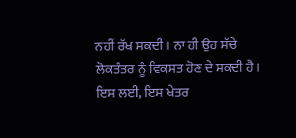ਨਹੀਂ ਰੱਖ ਸਕਦੀ। ਨਾ ਹੀ ਉਹ ਸੱਚੇ ਲੋਕਤੰਤਰ ਨੂੰ ਵਿਕਸਤ ਹੋਣ ਦੇ ਸਕਦੀ ਹੈ। ਇਸ ਲਈ, ਇਸ ਖੇਤਰ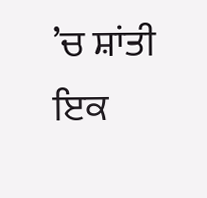’ਚ ਸ਼ਾਂਤੀ ਇਕ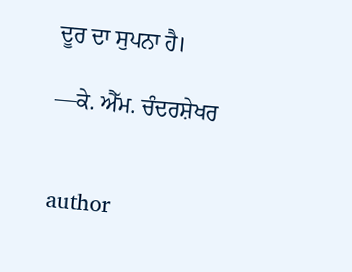ਦੂਰ ਦਾ ਸੁਪਨਾ ਹੈ।

—ਕੇ. ਐੱਮ. ਚੰਦਰਸ਼ੇਖਰ


author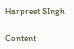Harpreet SIngh

Content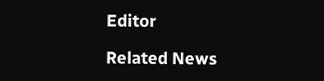Editor

Related News